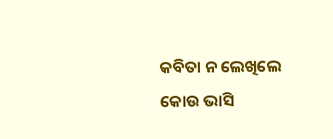କବିତା ନ ଲେଖିଲେ
କୋଉ ଭାସି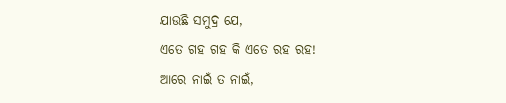ଯାଉଛି ସମୁଦ୍ର ଯେ,
ଏତେ ଗହ ଗହ କି ଏତେ ରହ ରହ!
ଆରେ ନାଇଁ ତ ନାଇଁ,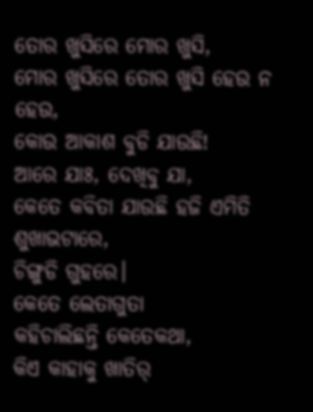ତୋର ଖୁସିରେ ମୋର ଖୁସି,
ମୋର ଖୁସିରେ ତୋର ଖୁସି ହେଉ ନ ହେଉ,
କୋଉ ଆକାଶ ବୁଡି ଯାଉଛି!
ଆରେ ଯାଃ, ଦେଖିବୁ ଯା,
କେତେ କବିତା ଯାଉଛି ହଜି ଏମିତି ଶୁଖାଭଟାରେ,
ଚିଙ୍ଗୁଡି ଗୁହରେ।
କେତେ ଲେତାଗୁତା
କହିଚାଲିଛନ୍ତି କେତେକଥା,
କିଏ କାହାକୁ ଖାତିର୍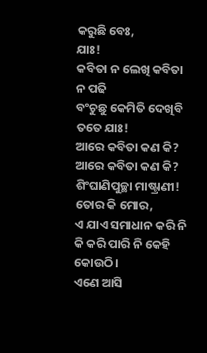କରୁଛି ବେଃ,
ଯାଃ!
କବିତା ନ ଲେଖି କବିତା ନ ପଢି
ବଂଚୁଛୁ କେମିତି ଦେଖିବି ତତେ ଯାଃ!
ଆରେ କବିତା କଣ କି?
ଆରେ କବିତା କଣ କି?
ଶିଂଘାଣିପୁଚ୍ଛା ମାଷ୍ଟ୍ରାଣୀ!
ତୋର କି ମୋର,
ଏ ଯାଏ ସମାଧାନ କରି ନି
କି କରି ପାରି ନି କେହି କୋଉଠି।
ଏଣେ ଆସି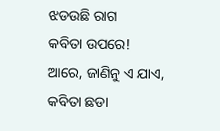ଝଡଉଛି ରାଗ
କବିତା ଉପରେ!
ଆରେ, ଜାଣିନୁ ଏ ଯାଏ,
କବିତା ଛଡା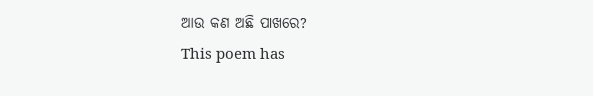ଆଉ କଣ ଅଛି ପାଖରେ?
This poem has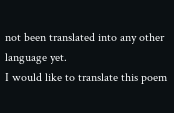not been translated into any other language yet.
I would like to translate this poem